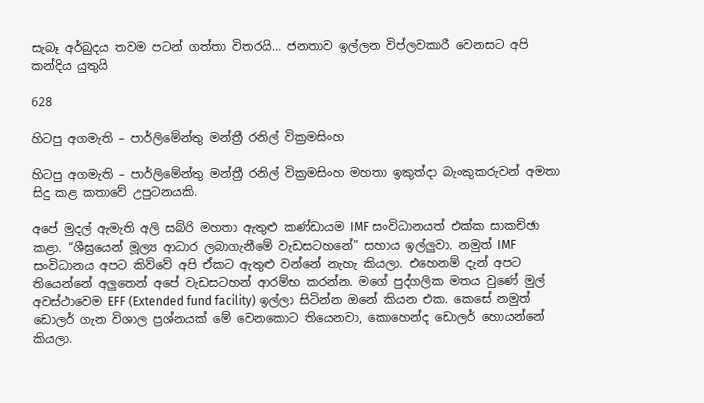සැබෑ අර්බුදය තවම පටන් ගත්තා විතරයි… ජනතාව ඉල්ලන විප්ලවකාරී වෙනසට අපි කන්දිය යුතුයි

628

හිටපු අගමැති – පාර්ලිමේන්තු මන්ත්‍රී රනිල් වික්‍රමසිංහ

හිටපු අගමැති – පාර්ලිමේන්තු මන්ත්‍රී රනිල් වික්‍රමසිංහ මහතා ඉකුත්දා බැංකුකරුවන් අමතා සිදු කළ කතාවේ උපුටනයකි.

අපේ මුදල් ඇමැති අලි සබ්රි මහතා ඇතුළු කණ්ඩායම IMF සංවිධානයත් එක්ක සාකච්ඡා කළා. “ශීඝ්‍රයෙන් මූල්‍ය ආධාර ලබාගැනීමේ වැඩසටහනේ” සහාය ඉල්ලුවා. නමුත් IMF සංවිධානය අපට කිව්වේ අපි ඒකට ඇතුළු වන්නේ නැහැ කියලා. එහෙනම් දැන් අපට තියෙන්නේ අලුතෙන් අපේ වැඩසටහන් ආරම්භ කරන්න. මගේ පුද්ගලික මතය වුණේ මුල් අවස්ථාවෙම EFF (Extended fund facility) ඉල්ලා සිටින්න ඔනේ කියන එක. කෙසේ නමුත් ඩොලර් ගැන විශාල ප්‍රශ්නයක් මේ වෙනකොට තියෙනවා, කොහෙන්ද ඩොලර් හොයන්නේ කියලා.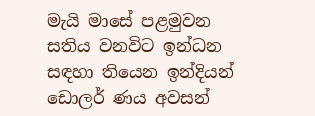මැයි මාසේ පළමුවන සතිය වනවිට ඉන්ධන සඳහා තියෙන ඉන්දියන් ඩොලර් ණය අවසන්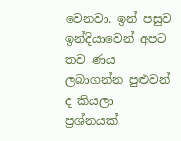වෙනවා. ඉන් පසුව ඉන්දියාවෙන් අපට තව ණය ලබාගන්න පුළුවන් ද කියලා ප්‍රශ්නයක්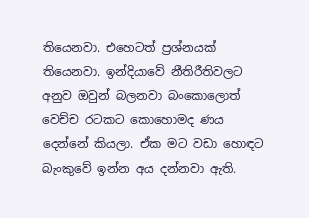තියෙනවා. එහෙටත් ප්‍රශ්නයක් තියෙනවා. ඉන්දියාවේ නීතිරීතිවලට අනුව ඔවුන් බලනවා බංකොලොත් වෙච්ච රටකට කොහොමද ණය දෙන්නේ කියලා. ඒක මට වඩා හොඳට බැංකුවේ ඉන්න අය දන්නවා ඇති.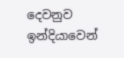දෙවනුව ඉන්දියාවෙන්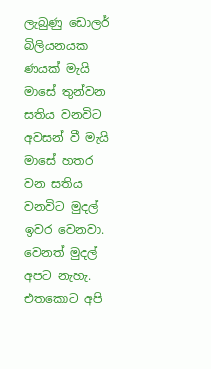ලැබුණු ඩොලර් බිලියනයක ණයක් මැයි මාසේ තුන්වන සතිය වනවිට අවසන් වී මැයි මාසේ හතර වන සතිය වනවිට මුදල් ඉවර වෙනවා. වෙනත් මුදල් අපට නැහැ. එතකොට අපි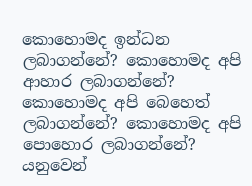කොහොමද ඉන්ධන ලබාගන්නේ? කොහොමද අපි ආහාර ලබාගන්නේ? කොහොමද අපි බෙහෙත් ලබාගන්නේ? කොහොමද අපි පොහොර ලබාගන්නේ? යනුවෙන්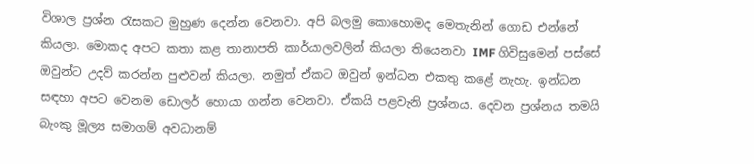විශාල ප්‍රශ්න රැසකට මුහුණ දෙන්න වෙනවා. අපි බලමු කොහොමද මෙතැනින් ගොඩ එන්නේ කියලා. මොකද අපට කතා කළ තානාපති කාර්යාලවලින් කියලා තියෙනවා IMF ගිවිසුමෙන් පස්සේ ඔවුන්ට උදව් කරන්න පුළුවන් කියලා. නමුත් ඒකට ඔවුන් ඉන්ධන එකතු කළේ නැහැ. ඉන්ධන සඳහා අපට වෙනම ඩොලර් හොයා ගන්න වෙනවා. ඒකයි පළවැනි ප්‍රශ්නය. දෙවන ප්‍රශ්නය තමයි බැංකු මූල්‍ය සමාගම් අවධානම්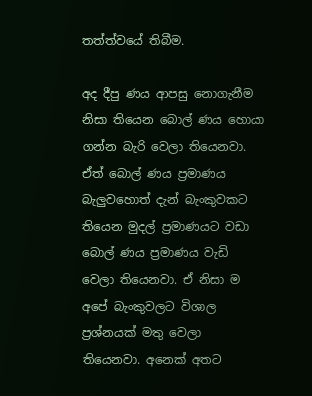තත්ත්වයේ තිබීම.

අද දීපු ණය ආපසු නොගැනීම නිසා තියෙන බොල් ණය හොයා ගන්න බැරි වෙලා තියෙනවා. ඒත් බොල් ණය ප්‍රමාණය බැලුවහොත් දැන් බැංකුවකට තියෙන මුදල් ප්‍රමාණයට වඩා බොල් ණය ප්‍රමාණය වැඩි වෙලා තියෙනවා. ඒ නිසා ම අපේ බැංකුවලට විශාල ප්‍රශ්නයක් මතු වෙලා තියෙනවා. අනෙක් අතට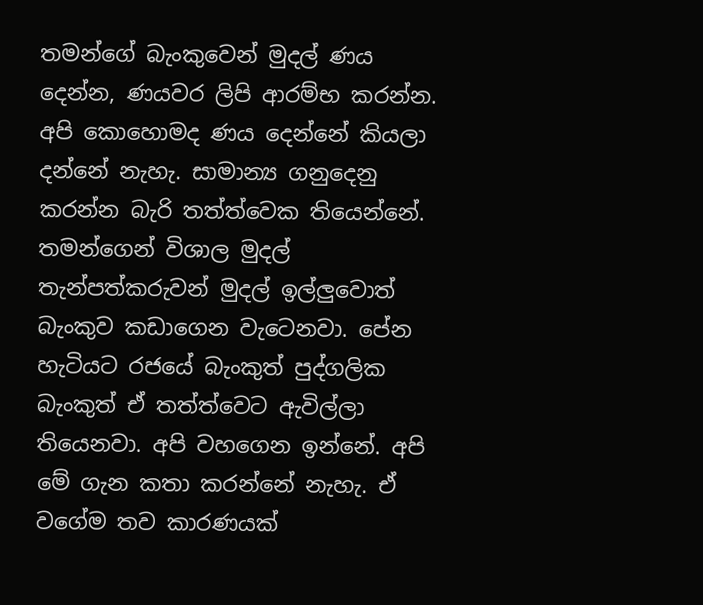තමන්ගේ බැංකුවෙන් මුදල් ණය දෙන්න, ණයවර ලිපි ආරම්භ කරන්න. අපි කොහොමද ණය දෙන්නේ කියලා දන්නේ නැහැ. සාමාන්‍ය ගනුදෙනු කරන්න බැරි තත්ත්වෙක තියෙන්නේ. තමන්ගෙන් විශාල මුදල් තැන්පත්කරුවන් මුදල් ඉල්ලුවොත් බැංකුව කඩාගෙන වැටෙනවා. පේන හැටියට රජයේ බැංකුත් පුද්ගලික බැංකුත් ඒ තත්ත්වෙට ඇවිල්ලා තියෙනවා. අපි වහගෙන ඉන්නේ. අපි මේ ගැන කතා කරන්නේ නැහැ. ඒ වගේම තව කාරණයක්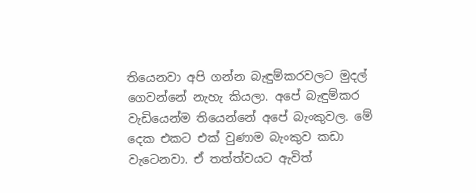තියෙනවා අපි ගන්න බැඳුම්කරවලට මුදල් ගෙවන්නේ නැහැ කියලා. අපේ බැඳුම්කර වැඩියෙන්ම තියෙන්නේ අපේ බැංකුවල. මේ දෙක එකට එක් වුණාම බැංකුව කඩා වැටෙනවා. ඒ තත්ත්වයට ඇවිත්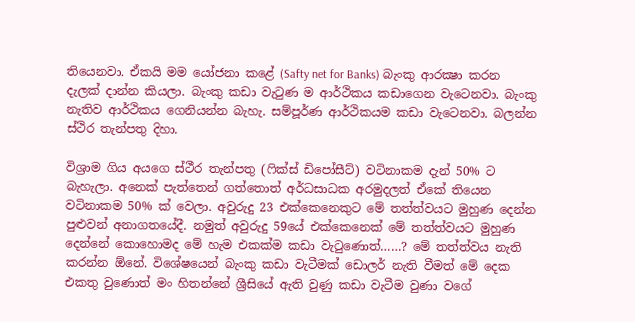තියෙනවා. ඒකයි මම යෝජනා කළේ (Safty net for Banks) බැංකු ආරක්‍ෂා කරන දැලක් දාන්න කියලා. බැංකු කඩා වැටුණ ම ආර්ථිකය කඩාගෙන වැටෙනවා. බැංකු නැතිව ආර්ථිකය ගෙනියන්න බැහැ. සම්පූර්ණ ආර්ථිකයම කඩා වැටෙනවා. බලන්න ස්ථිර තැන්පතු දිහා.

විශ්‍රාම ගිය අයගෙ ස්ථීර තැන්පතු (ෆික්ස් ඩිපෝසීට්) වටිනාකම දැන් 50% ට බැහැලා. අනෙක් පැත්තෙන් ගත්තොත් අර්ධසාධක අරමුදලත් ඒකේ තියෙන වටිනාකම 50% ක් වෙලා. අවුරුදු 23 එක්කෙනෙකුට මේ තත්ත්වයට මුහුණ දෙන්න පුළුවන් අනාගතයේදී. නමුත් අවුරුදු 59යේ එක්කෙනෙක් මේ තත්ත්වයට මුහුණ දෙන්නේ කොහොමද මේ හැම එකක්ම කඩා වැටුණොත්……? මේ තත්ත්වය නැති කරන්න ඕනේ. විශේෂයෙන් බැංකු කඩා වැටීමක් ඩොලර් නැති වීමත් මේ දෙක එකතු වුණොත් මං හිතන්නේ ශ්‍රීසියේ ඇති වුණු කඩා වැටීම වුණා වගේ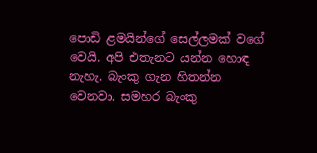පොඩි ළමයින්ගේ සෙල්ලමක් වගේ වෙයි. අපි එතැනට යන්න හොඳ නැහැ. බැංකු ගැන හිතන්න වෙනවා. සමහර බැංකු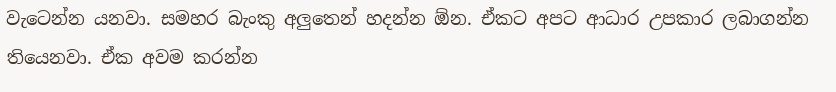වැටෙන්න යනවා. සමහර බැංකු අලුතෙන් හදන්න ඕන. ඒකට අපට ආධාර උපකාර ලබාගන්න තියෙනවා. ඒක අවම කරන්න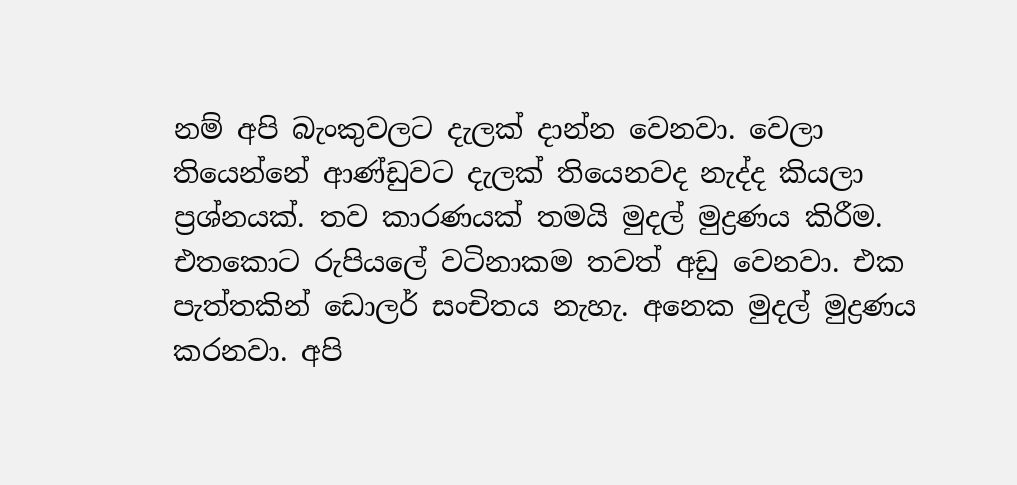නම් අපි බැංකුවලට දැලක් දාන්න වෙනවා. වෙලා තියෙන්නේ ආණ්ඩුවට දැලක් තියෙනවද නැද්ද කියලා ප්‍රශ්නයක්. තව කාරණයක් තමයි මුදල් මුද්‍රණය කිරීම. එතකොට රුපියලේ වටිනාකම තවත් අඩු වෙනවා. එක පැත්තකින් ඩොලර් සංචිතය නැහැ. අනෙක මුදල් මුද්‍රණය කරනවා. අපි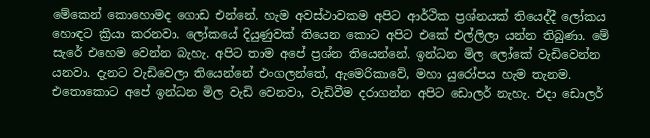මේකෙන් කොහොමද ගොඩ එන්නේ. හැම අවස්ථාවකම අපිට ආර්ථික ප්‍රශ්නයක් තියෙද්දී ලෝකය හොඳට ක්‍රියා කරනවා. ලෝකයේ දියුණුවක් තියෙන කොට අපිට එකේ එල්ලිලා යන්න තිබුණා. මේ සැරේ එහෙම වෙන්න බැහැ. අපිට තාම අපේ ප්‍රශ්න තියෙන්නේ. ඉන්ධන මිල ලෝකේ වැඩිවෙන්න යනවා. දැනට වැඩිවෙලා තියෙන්නේ එංගලන්තේ, ඇමෙරිකාවේ, මහා යුරෝපය හැම තැනම. එතොකොට අපේ ඉන්ධන මිල වැඩි වෙනවා, වැඩිවීම දරාගන්න අපිට ඩොලර් නැහැ. එදා ඩොලර්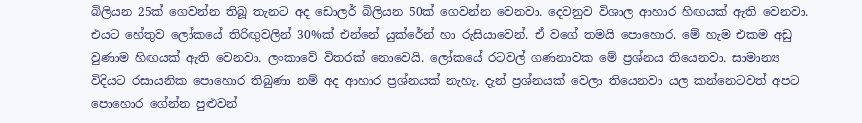බිලියන 25ක් ගෙවන්න තිබූ තැනට අද ඩොලර් බිලියන 50ක් ගෙවන්න වෙනවා. දෙවනුව විශාල ආහාර හිඟයක් ඇති වෙනවා. එයට හේතුව ලෝකයේ තිරිඟුවලින් 30%ක් එන්නේ යුක්රේන් හා රුසියාවෙන්. ඒ වගේ තමයි පොහොර. මේ හැම එකම අඩු වුණාම හිඟයක් ඇති වෙනවා. ලංකාවේ විතරක් නොවෙයි. ලෝකයේ රටවල් ගණනාවක මේ ප්‍රශ්නය තියෙනවා. සාමාන්‍ය විදියට රසායනික පොහොර තිබුණා නම් අද ආහාර ප්‍රශ්නයක් නැහැ. දැන් ප්‍රශ්නයක් වෙලා තියෙනවා යල කන්නෙටවත් අපට පොහොර ගේන්න පුළුවන්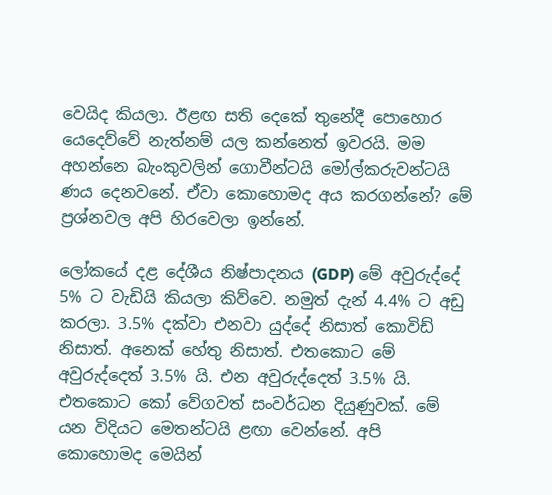වෙයිද කියලා. ඊළඟ සති දෙකේ තුනේදී පොහොර යෙදෙව්වේ නැත්නම් යල කන්නෙත් ඉවරයි. මම අහන්නෙ බැංකුවලින් ගොවීන්ටයි මෝල්කරුවන්ටයි ණය දෙනවනේ. ඒවා කොහොමද අය කරගන්නේ? මේ ප්‍රශ්නවල අපි හිරවෙලා ඉන්නේ.

ලෝකයේ දළ දේශීය නිෂ්පාදනය (GDP) මේ අවුරුද්දේ 5% ට වැඩියි කියලා කිව්වෙ. නමුත් දැන් 4.4% ට අඩු කරලා. 3.5% දක්වා එනවා යුද්දේ නිසාත් කොවිඩ් නිසාත්. අනෙක් හේතු නිසාත්. එතකොට මේ අවුරුද්දෙත් 3.5% යි. එන අවුරුද්දෙත් 3.5% යි. එතකොට කෝ වේගවත් සංවර්ධන දියුණුවක්. මේ යන විදියට මෙතන්ටයි ළඟා වෙන්නේ. අපි කොහොමද මෙයින්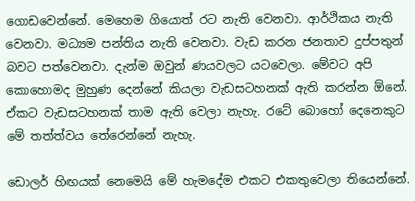ගොඩවෙන්නේ. මෙහෙම ගියොත් රට නැති වෙනවා. ආර්ථිකය නැති වෙනවා. මධ්‍යම පන්තිය නැති වෙනවා. වැඩ කරන ජනතාව දුප්පතුන් බවට පත්වෙනවා. දැන්ම ඔවුන් ණයවලට යටවෙලා. මේවට අපි කොහොමද මුහුණ දෙන්නේ කියලා වැඩසටහනක් ඇති කරන්න ඕනේ. ඒකට වැඩසටහනක් තාම ඇති වෙලා නැහැ. රටේ බොහෝ දෙනෙකුට මේ තත්ත්වය තේරෙන්නේ නැහැ.

ඩොලර් හිඟයක් නෙමෙයි මේ හැමදේම එකට එකතුවෙලා තියෙන්නේ.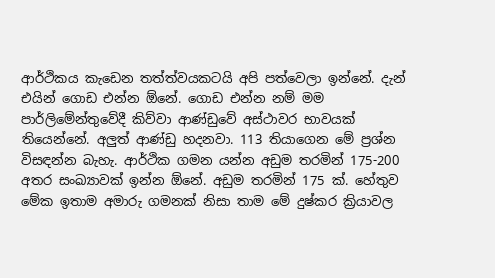ආර්ථිකය කැඩෙන තත්ත්වයකටයි අපි පත්වෙලා ඉන්නේ. දැන් එයින් ගොඩ එන්න ඕනේ. ගොඩ එන්න නම් මම පාර්ලිමේන්තුවේදී කිව්වා ආණ්ඩුවේ අස්ථාවර භාවයක් තියෙන්නේ. අලුත් ආණ්ඩු හදනවා. 113 තියාගෙන මේ ප්‍රශ්න විසඳන්න බැහැ. ආර්ථික ගමන යන්න අඩුම තරමින් 175-200 අතර සංඛ්‍යාවක් ඉන්න ඕනේ. අඩුම තරමින් 175 ක්. හේතුව මේක ඉතාම අමාරු ගමනක් නිසා තාම මේ දුෂ්කර ක්‍රියාවල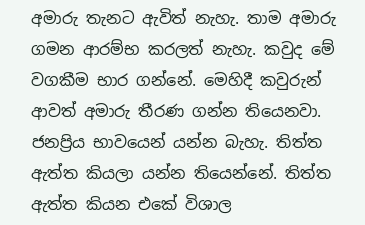අමාරු තැනට ඇවිත් නැහැ. තාම අමාරු ගමන ආරම්භ කරලත් නැහැ. කවුද මේ වගකීම භාර ගන්නේ. මෙහිදී කවුරුන් ආවත් අමාරු තීරණ ගන්න තියෙනවා. ජනප්‍රිය භාවයෙන් යන්න බැහැ. තිත්ත ඇත්ත කියලා යන්න තියෙන්නේ. තිත්ත ඇත්ත කියන එකේ විශාල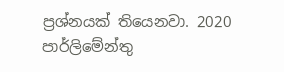ප්‍රශ්නයක් තියෙනවා. 2020 පාර්ලිමේන්තු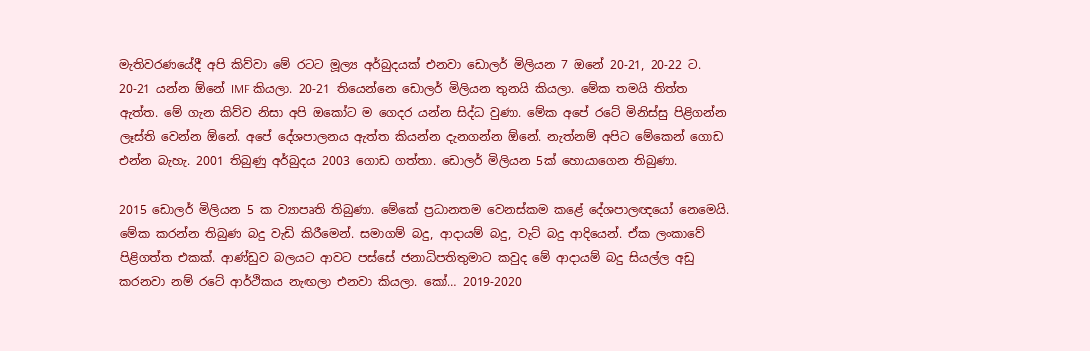මැතිවරණයේදී අපි කිව්වා මේ රටට මූල්‍ය අර්බුදයක් එනවා ඩොලර් මිලියන 7 ඔනේ 20-21, 20-22 ට. 20-21 යන්න ඕනේ IMF කියලා. 20-21 තියෙන්නෙ ඩොලර් මිලියන තුනයි කියලා. මේක තමයි තිත්ත ඇත්ත. මේ ගැන කිව්ව නිසා අපි ඔකෝට ම ගෙදර යන්න සිද්ධ වුණා. මේක අපේ රටේ මිනිස්සු පිළිගන්න ලෑස්ති වෙන්න ඕනේ. අපේ දේශපාලනය ඇත්ත කියන්න දැනගන්න ඕනේ. නැත්නම් අපිට මේකෙන් ගොඩ එන්න බැහැ. 2001 තිබුණු අර්බුදය 2003 ගොඩ ගත්තා. ඩොලර් මිලියන 5ක් හොයාගෙන තිබුණා.

2015 ඩොලර් මිලියන 5 ක ව්‍යාපෘති තිබුණා. මේකේ ප්‍රධානතම වෙනස්කම කළේ දේශපාලඥයෝ නෙමෙයි. මේක කරන්න තිබුණ බදු වැඩි කිරීමෙන්. සමාගම් බදු, ආදායම් බදු, වැට් බදු ආදියෙන්. ඒක ලංකාවේ පිළිගත්ත එකක්. ආණ්ඩුව බලයට ආවට පස්සේ ජනාධිපතිතුමාට කවුද මේ ආදායම් බදු සියල්ල අඩු කරනවා නම් රටේ ආර්ථිකය නැඟලා එනවා කියලා. කෝ… 2019-2020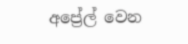අප්‍රේල් වෙන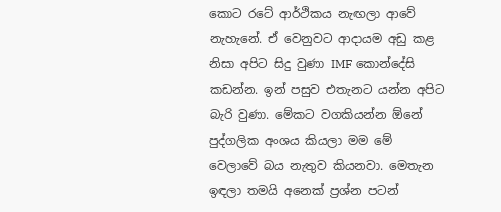කොට රටේ ආර්ථිකය නැඟලා ආවේ නැහැනේ. ඒ වෙනුවට ආදායම අඩු කළ නිසා අපිට සිදු වුණා IMF කොන්දේසි කඩන්න. ඉන් පසුව එතැනට යන්න අපිට බැරි වුණා. මේකට වගකියන්න ඕනේ පුද්ගලික අංශය කියලා මම මේ වෙලාවේ බය නැතුව කියනවා. මෙතැන ඉඳලා තමයි අනෙක් ප්‍රශ්න පටන්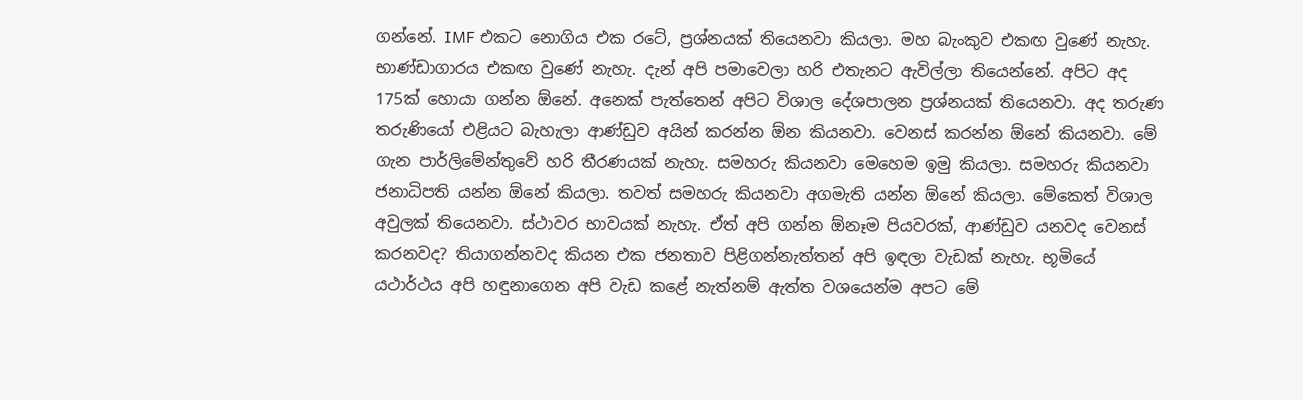ගන්නේ. IMF එකට නොගිය එක රටේ, ප්‍රශ්නයක් තියෙනවා කියලා. මහ බැංකුව එකඟ වුණේ නැහැ. භාණ්ඩාගාරය එකඟ වුණේ නැහැ. දැන් අපි පමාවෙලා හරි එතැනට ඇවිල්ලා තියෙන්නේ. අපිට අද 175ක් හොයා ගන්න ඕනේ. අනෙක් පැත්තෙන් අපිට විශාල දේශපාලන ප්‍රශ්නයක් තියෙනවා. අද තරුණ තරුණියෝ එළියට බැහැලා ආණ්ඩුව අයින් කරන්න ඕන කියනවා. වෙනස් කරන්න ඕනේ කියනවා. මේ ගැන පාර්ලිමේන්තුවේ හරි තීරණයක් නැහැ. සමහරු කියනවා මෙහෙම ඉමු කියලා. සමහරු කියනවා ජනාධිපති යන්න ඕනේ කියලා. තවත් සමහරු කියනවා අගමැති යන්න ඕනේ කියලා. මේකෙත් විශාල අවුලක් තියෙනවා. ස්ථාවර භාවයක් නැහැ. ඒත් අපි ගන්න ඕනෑම පියවරක්, ආණ්ඩුව යනවද වෙනස් කරනවද? තියාගන්නවද කියන එක ජනතාව පිළිගන්නැත්තන් අපි ඉඳලා වැඩක් නැහැ. භූමියේ යථාර්ථය අපි හඳුනාගෙන අපි වැඩ කළේ නැත්නම් ඇත්ත වශයෙන්ම අපට මේ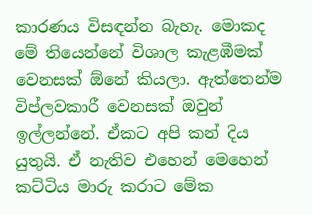කාරණය විසඳන්න බැහැ. මොකද මේ තියෙන්නේ විශාල කැළඹීමක් වෙනසක් ඕනේ කියලා. ඇත්තෙන්ම විප්ලවකාරී වෙනසක් ඔවුන් ඉල්ලන්නේ. ඒකට අපි කන් දිය යුතුයි. ඒ නැතිව එහෙන් මෙහෙන් කට්ටිය මාරු කරාට මේක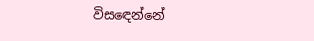විසඳෙන්නේ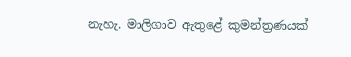නැහැ. මාලිගාව ඇතුළේ කුමන්ත්‍රණයක්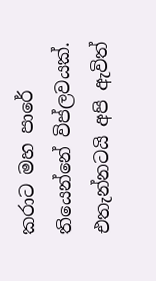කරාට මහ පාරේ තියෙන්නේ විප්ලවයක්. එතැන්නටයි අපි ඇවිත්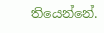තියෙන්නේ.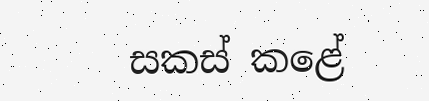සකස් කළේ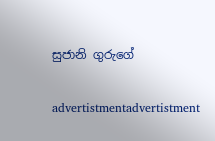සුජානි ගුරුගේ

advertistmentadvertistment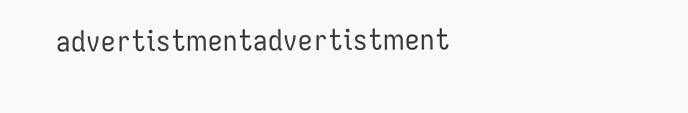advertistmentadvertistment